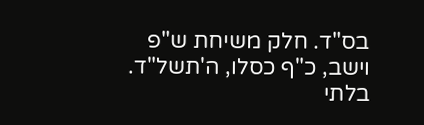בס"ד. חלק משיחת ש"פ וישב, כ"ף כסלו, ה'תשל"ד.
בלתי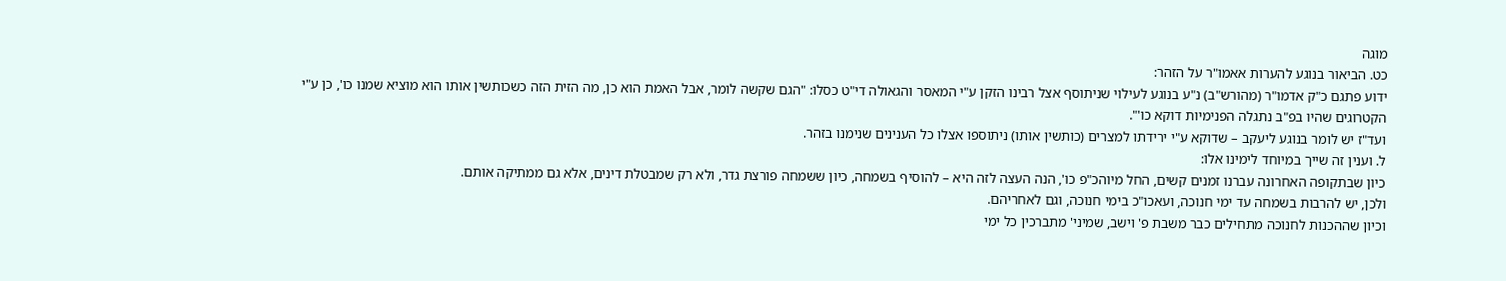מוגה
כט. הביאור בנוגע להערות אאמו"ר על הזהר:
ידוע פתגם כ"ק אדמו"ר (מהורש"ב) נ"ע בנוגע לעילוי שניתוסף אצל רבינו הזקן ע"י המאסר והגאולה די"ט כסלו: "הגם שקשה לומר, אבל האמת הוא כן, מה הזית הזה כשכותשין אותו הוא מוציא שמנו כו', כן ע"י הקטרוגים שהיו בפ"ב נתגלה הפנימיות דוקא כו'".
ועד"ז יש לומר בנוגע ליעקב – שדוקא ע"י ירידתו למצרים (כותשין אותו) ניתוספו אצלו כל הענינים שנימנו בזהר.
ל. וענין זה שייך במיוחד לימינו אלו:
כיון שבתקופה האחרונה עברנו זמנים קשים, החל מיוהכ"פ כו', הנה העצה לזה היא – להוסיף בשמחה, כיון ששמחה פורצת גדר, ולא רק שמבטלת דינים, אלא גם ממתיקה אותם.
ולכן, יש להרבות בשמחה עד ימי חנוכה, ועאכו"כ בימי חנוכה, וגם לאחריהם.
וכיון שההכנות לחנוכה מתחילים כבר משבת פ' וישב, שמיני' מתברכין כל ימי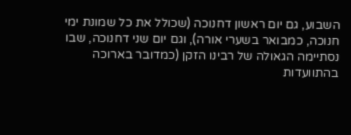השבוע, גם יום ראשון דחנוכה (שכולל את כל שמונת ימי חנוכה, כמבואר בשערי אורה), וגם יום שני דחנוכה, שבו נסתיימה הגאולה של רבינו הזקן (כמדובר בארוכה בהתוועדות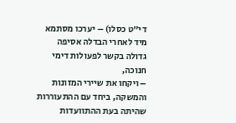די"ט כסלו) – יערכו מסתמא מיד לאחרי הבדלה אסיפה גדולה בקשר לפעולות דימי חנוכה,
– ויקחו את שיירי המזונות והמשקה, ביחד עם ההתעוררות שהיתה בעת ההתוועדות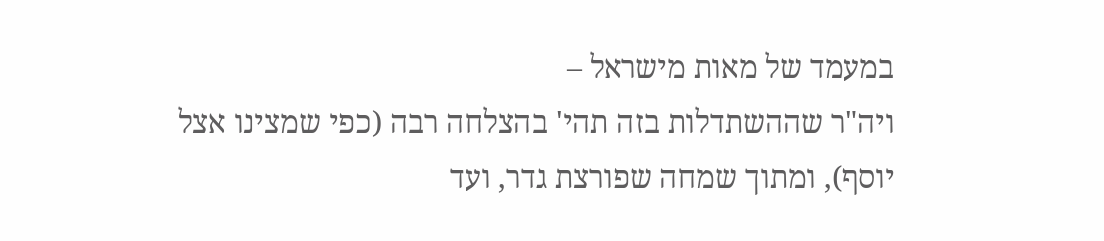במעמד של מאות מישראל –
ויה"ר שההשתדלות בזה תהי' בהצלחה רבה (כפי שמצינו אצל יוסף), ומתוך שמחה שפורצת גדר, ועד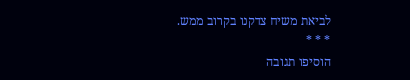לביאת משיח צדקנו בקרוב ממש.
* * *
הוסיפו תגובה